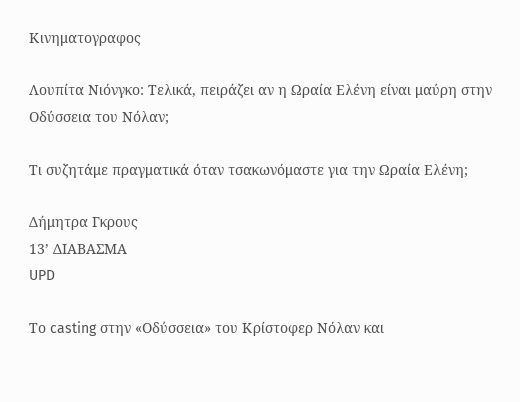Κινηματογραφος

Λουπίτα Νιόνγκο: Τελικά, πειράζει αν η Ωραία Ελένη είναι μαύρη στην Οδύσσεια του Νόλαν;

Τι συζητάμε πραγματικά όταν τσακωνόμαστε για την Ωραία Ελένη;

Δήμητρα Γκρους
13’ ΔΙΑΒΑΣΜΑ
UPD

Το casting στην «Οδύσσεια» του Κρίστοφερ Νόλαν και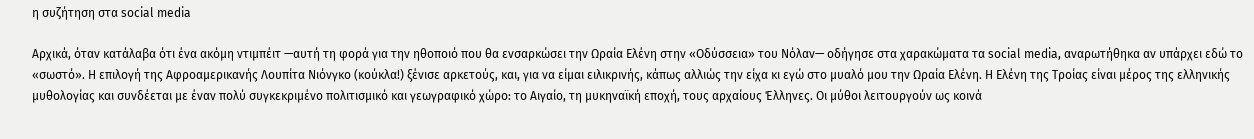η συζήτηση στα social media

Αρχικά, όταν κατάλαβα ότι ένα ακόμη ντιμπέιτ —αυτή τη φορά για την ηθοποιό που θα ενσαρκώσει την Ωραία Ελένη στην «Οδύσσεια» του Νόλαν— οδήγησε στα χαρακώματα τα social media, αναρωτήθηκα αν υπάρχει εδώ το «σωστό». Η επιλογή της Αφροαμερικανής Λουπίτα Νιόνγκο (κούκλα!) ξένισε αρκετούς, και, για να είμαι ειλικρινής, κάπως αλλιώς την είχα κι εγώ στο μυαλό μου την Ωραία Ελένη. Η Ελένη της Τροίας είναι μέρος της ελληνικής μυθολογίας και συνδέεται με έναν πολύ συγκεκριμένο πολιτισμικό και γεωγραφικό χώρο: το Αιγαίο, τη μυκηναϊκή εποχή, τους αρχαίους Έλληνες. Οι μύθοι λειτουργούν ως κοινά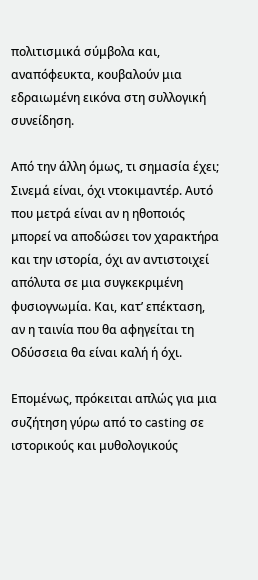πολιτισμικά σύμβολα και, αναπόφευκτα, κουβαλούν μια εδραιωμένη εικόνα στη συλλογική συνείδηση.

Από την άλλη όμως, τι σημασία έχει; Σινεμά είναι, όχι ντοκιμαντέρ. Αυτό που μετρά είναι αν η ηθοποιός μπορεί να αποδώσει τον χαρακτήρα και την ιστορία, όχι αν αντιστοιχεί απόλυτα σε μια συγκεκριμένη φυσιογνωμία. Και, κατ’ επέκταση, αν η ταινία που θα αφηγείται τη Οδύσσεια θα είναι καλή ή όχι.

Επομένως, πρόκειται απλώς για μια συζήτηση γύρω από το casting σε ιστορικούς και μυθολογικούς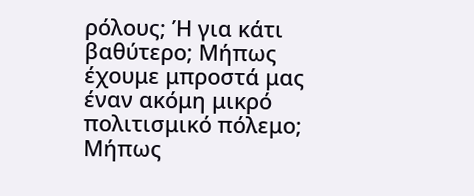ρόλους; Ή για κάτι βαθύτερο; Μήπως έχουμε μπροστά μας έναν ακόμη μικρό πολιτισμικό πόλεμο; Μήπως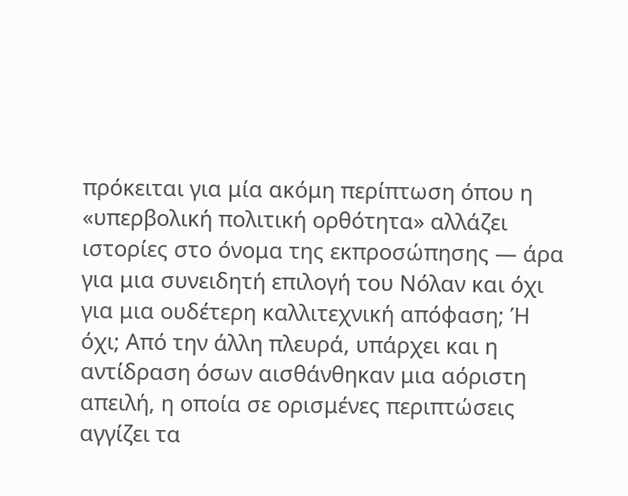πρόκειται για μία ακόμη περίπτωση όπου η «υπερβολική πολιτική ορθότητα» αλλάζει ιστορίες στο όνομα της εκπροσώπησης — άρα για μια συνειδητή επιλογή του Νόλαν και όχι για μια ουδέτερη καλλιτεχνική απόφαση; Ή όχι; Από την άλλη πλευρά, υπάρχει και η αντίδραση όσων αισθάνθηκαν μια αόριστη απειλή, η οποία σε ορισμένες περιπτώσεις αγγίζει τα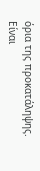όρια της προκατάληψης. Είναι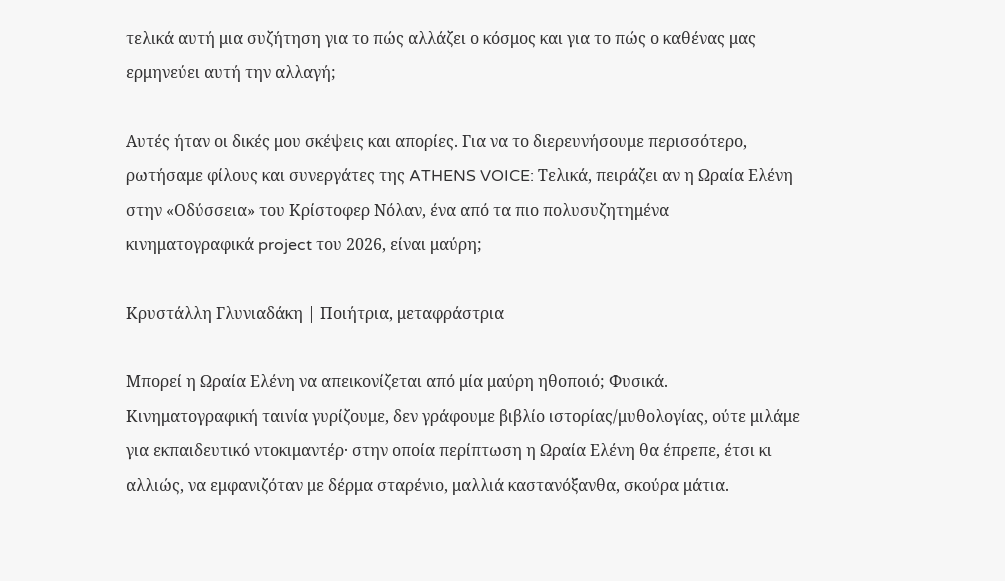τελικά αυτή μια συζήτηση για το πώς αλλάζει ο κόσμος και για το πώς ο καθένας μας ερμηνεύει αυτή την αλλαγή;

Αυτές ήταν οι δικές μου σκέψεις και απορίες. Για να το διερευνήσουμε περισσότερο, ρωτήσαμε φίλους και συνεργάτες της ATHENS VOICE: Τελικά, πειράζει αν η Ωραία Ελένη στην «Οδύσσεια» του Κρίστοφερ Νόλαν, ένα από τα πιο πολυσυζητημένα κινηματογραφικά project του 2026, είναι μαύρη;

Κρυστάλλη Γλυνιαδάκη | Ποιήτρια, μεταφράστρια

Μπορεί η Ωραία Ελένη να απεικονίζεται από μία μαύρη ηθοποιό; Φυσικά. Κινηματογραφική ταινία γυρίζουμε, δεν γράφουμε βιβλίο ιστορίας/μυθολογίας, ούτε μιλάμε για εκπαιδευτικό ντοκιμαντέρ· στην οποία περίπτωση η Ωραία Ελένη θα έπρεπε, έτσι κι αλλιώς, να εμφανιζόταν με δέρμα σταρένιο, μαλλιά καστανόξανθα, σκούρα μάτια.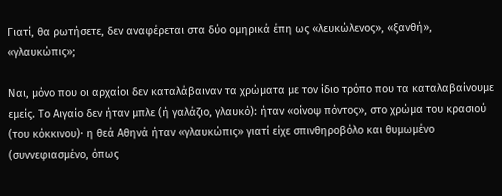Γιατί, θα ρωτήσετε, δεν αναφέρεται στα δύο ομηρικά έπη ως «λευκώλενος», «ξανθή», «γλαυκώπις»;

Ναι, μόνο που οι αρχαίοι δεν καταλάβαιναν τα χρώματα με τον ίδιο τρόπο που τα καταλαβαίνουμε εμείς. Το Αιγαίο δεν ήταν μπλε (ή γαλάζιο, γλαυκό): ήταν «οίνοψ πόντος», στο χρώμα του κρασιού (του κόκκινου)· η θεά Αθηνά ήταν «γλαυκώπις» γιατί είχε σπινθηροβόλο και θυμωμένο (συννεφιασμένο, όπως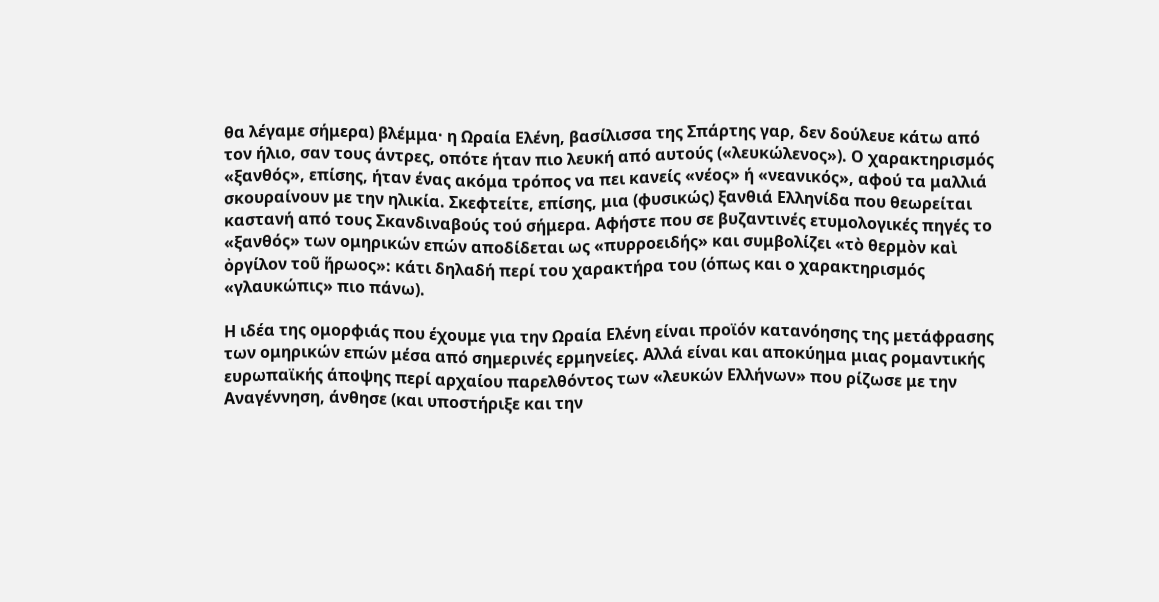θα λέγαμε σήμερα) βλέμμα· η Ωραία Ελένη, βασίλισσα της Σπάρτης γαρ, δεν δούλευε κάτω από τον ήλιο, σαν τους άντρες, οπότε ήταν πιο λευκή από αυτούς («λευκώλενος»). Ο χαρακτηρισμός «ξανθός», επίσης, ήταν ένας ακόμα τρόπος να πει κανείς «νέος» ή «νεανικός», αφού τα μαλλιά σκουραίνουν με την ηλικία. Σκεφτείτε, επίσης, μια (φυσικώς) ξανθιά Ελληνίδα που θεωρείται καστανή από τους Σκανδιναβούς τού σήμερα. Αφήστε που σε βυζαντινές ετυμολογικές πηγές το «ξανθός» των ομηρικών επών αποδίδεται ως «πυρροειδής» και συμβολίζει «τὸ θερμὸν καὶ ὀργίλον τοῦ ἥρωος»: κάτι δηλαδή περί του χαρακτήρα του (όπως και ο χαρακτηρισμός «γλαυκώπις» πιο πάνω).

Η ιδέα της ομορφιάς που έχουμε για την Ωραία Ελένη είναι προϊόν κατανόησης της μετάφρασης των ομηρικών επών μέσα από σημερινές ερμηνείες. Αλλά είναι και αποκύημα μιας ρομαντικής ευρωπαϊκής άποψης περί αρχαίου παρελθόντος των «λευκών Ελλήνων» που ρίζωσε με την Αναγέννηση, άνθησε (και υποστήριξε και την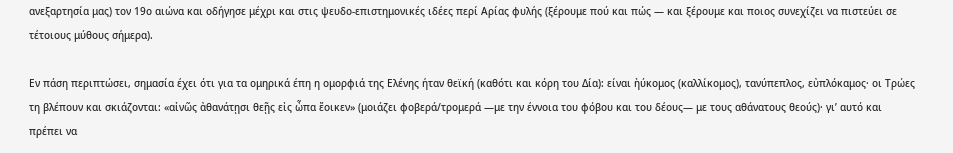ανεξαρτησία μας) τον 19ο αιώνα και οδήγησε μέχρι και στις ψευδο-επιστημονικές ιδέες περί Αρίας φυλής (ξέρουμε πού και πώς — και ξέρουμε και ποιος συνεχίζει να πιστεύει σε τέτοιους μύθους σήμερα).

Εν πάση περιπτώσει, σημασία έχει ότι για τα ομηρικά έπη η ομορφιά της Ελένης ήταν θεϊκή (καθότι και κόρη του Δία): είναι ἠύκομος (καλλίκομος), τανύπεπλος, εὐπλόκαμος· οι Τρώες τη βλέπουν και σκιάζονται: «αἰνῶς ἀθανάτῃσι θεῇς εἰς ὦπα ἔοικεν» (μοιάζει φοβερά/τρομερά —με την έννοια του φόβου και του δέους— με τους αθάνατους θεούς)· γι’ αυτό και πρέπει να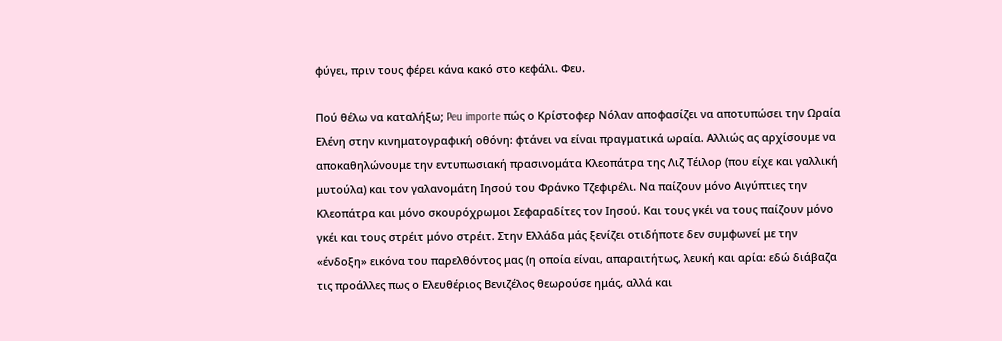φύγει, πριν τους φέρει κάνα κακό στο κεφάλι. Φευ.

Πού θέλω να καταλήξω; Peu importe πώς ο Κρίστοφερ Νόλαν αποφασίζει να αποτυπώσει την Ωραία Ελένη στην κινηματογραφική οθόνη: φτάνει να είναι πραγματικά ωραία. Αλλιώς ας αρχίσουμε να αποκαθηλώνουμε την εντυπωσιακή πρασινομάτα Κλεοπάτρα της Λιζ Τέιλορ (που είχε και γαλλική μυτούλα) και τον γαλανομάτη Ιησού του Φράνκο Τζεφιρέλι. Να παίζουν μόνο Αιγύπτιες την Κλεοπάτρα και μόνο σκουρόχρωμοι Σεφαραδίτες τον Ιησού. Και τους γκέι να τους παίζουν μόνο γκέι και τους στρέιτ μόνο στρέιτ. Στην Ελλάδα μάς ξενίζει οτιδήποτε δεν συμφωνεί με την «ένδοξη» εικόνα του παρελθόντος μας (η οποία είναι, απαραιτήτως, λευκή και αρία: εδώ διάβαζα τις προάλλες πως ο Ελευθέριος Βενιζέλος θεωρούσε ημάς, αλλά και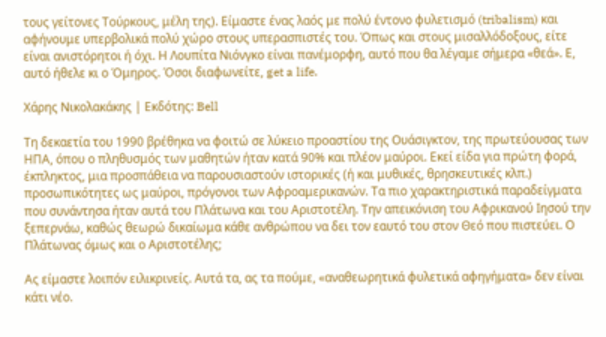τους γείτονες Τούρκους, μέλη της). Είμαστε ένας λαός με πολύ έντονο φυλετισμό (tribalism) και αφήνουμε υπερβολικά πολύ χώρο στους υπερασπιστές του. Όπως και στους μισαλλόδοξους, είτε είναι ανιστόρητοι ή όχι. Η Λουπίτα Νιόνγκο είναι πανέμορφη, αυτό που θα λέγαμε σήμερα «θεά». Ε, αυτό ήθελε κι ο Όμηρος. Όσοι διαφωνείτε, get a life.

Χάρης Νικολακάκης | Εκδότης: Bell

Τη δεκαετία του 1990 βρέθηκα να φοιτώ σε λύκειο προαστίου της Ουάσιγκτον, της πρωτεύουσας των ΗΠΑ, όπου ο πληθυσμός των μαθητών ήταν κατά 90% και πλέον μαύροι. Εκεί είδα για πρώτη φορά, έκπληκτος, μια προσπάθεια να παρουσιαστούν ιστορικές (ή και μυθικές, θρησκευτικές κλπ.) προσωπικότητες ως μαύροι, πρόγονοι των Αφροαμερικανών. Τα πιο χαρακτηριστικά παραδείγματα που συνάντησα ήταν αυτά του Πλάτωνα και του Αριστοτέλη. Την απεικόνιση του Αφρικανού Ιησού την ξεπερνάω, καθώς θεωρώ δικαίωμα κάθε ανθρώπου να δει τον εαυτό του στον Θεό που πιστεύει. Ο Πλάτωνας όμως και ο Αριστοτέλης;

Ας είμαστε λοιπόν ειλικρινείς. Αυτά τα, ας τα πούμε, «αναθεωρητικά φυλετικά αφηγήματα» δεν είναι κάτι νέο.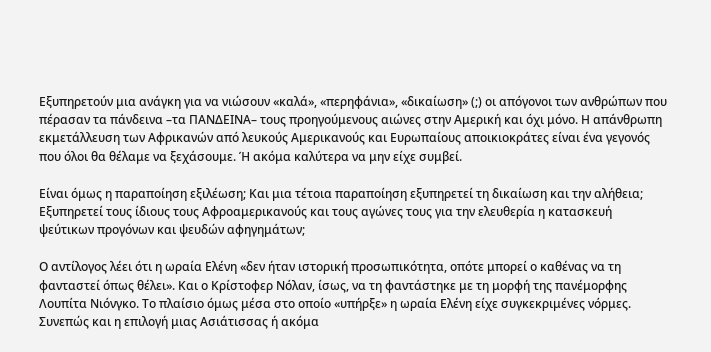Εξυπηρετούν μια ανάγκη για να νιώσουν «καλά», «περηφάνια», «δικαίωση» (;) οι απόγονοι των ανθρώπων που πέρασαν τα πάνδεινα –τα ΠΑΝΔΕΙΝΑ– τους προηγούμενους αιώνες στην Αμερική και όχι μόνο. Η απάνθρωπη εκμετάλλευση των Αφρικανών από λευκούς Αμερικανούς και Ευρωπαίους αποικιοκράτες είναι ένα γεγονός που όλοι θα θέλαμε να ξεχάσουμε. Ή ακόμα καλύτερα να μην είχε συμβεί.

Είναι όμως η παραποίηση εξιλέωση; Και μια τέτοια παραποίηση εξυπηρετεί τη δικαίωση και την αλήθεια; Εξυπηρετεί τους ίδιους τους Αφροαμερικανούς και τους αγώνες τους για την ελευθερία η κατασκευή ψεύτικων προγόνων και ψευδών αφηγημάτων;

Ο αντίλογος λέει ότι η ωραία Ελένη «δεν ήταν ιστορική προσωπικότητα, οπότε μπορεί ο καθένας να τη φανταστεί όπως θέλει». Και ο Κρίστοφερ Νόλαν, ίσως, να τη φαντάστηκε με τη μορφή της πανέμορφης Λουπίτα Νιόνγκο. Το πλαίσιο όμως μέσα στο οποίο «υπήρξε» η ωραία Ελένη είχε συγκεκριμένες νόρμες. Συνεπώς και η επιλογή μιας Ασιάτισσας ή ακόμα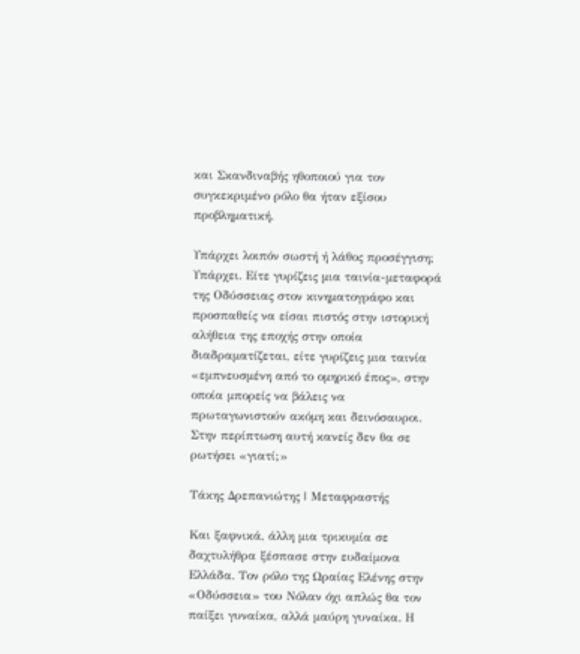και Σκανδιναβής ηθοποιού για τον συγκεκριμένο ρόλο θα ήταν εξίσου προβληματική.

Υπάρχει λοιπόν σωστή ή λάθος προσέγγιση; Υπάρχει. Είτε γυρίζεις μια ταινία-μεταφορά της Οδύσσειας στον κινηματογράφο και προσπαθείς να είσαι πιστός στην ιστορική αλήθεια της εποχής στην οποία διαδραματίζεται, είτε γυρίζεις μια ταινία «εμπνευσμένη από το ομηρικό έπος», στην οποία μπορείς να βάλεις να πρωταγωνιστούν ακόμη και δεινόσαυροι. Στην περίπτωση αυτή κανείς δεν θα σε ρωτήσει «γιατί;»

Τάκης Δρεπανιώτης | Μεταφραστής

Και ξαφνικά, άλλη μια τρικυμία σε δαχτυλήθρα ξέσπασε στην ευδαίμονα Ελλάδα. Τον ρόλο της Ωραίας Ελένης στην «Οδύσσεια» του Νόλαν όχι απλώς θα τον παίξει γυναίκα, αλλά μαύρη γυναίκα. Η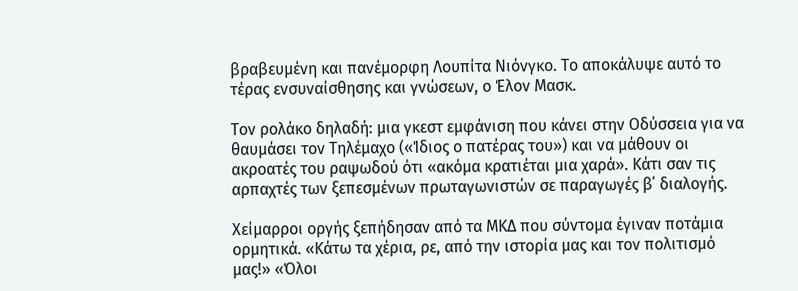βραβευμένη και πανέμορφη Λουπίτα Νιόνγκο. Το αποκάλυψε αυτό το τέρας ενσυναίσθησης και γνώσεων, ο Έλον Μασκ.

Τον ρολάκο δηλαδή: μια γκεστ εμφάνιση που κάνει στην Οδύσσεια για να θαυμάσει τον Τηλέμαχο («Ίδιος ο πατέρας του») και να μάθουν οι ακροατές του ραψωδού ότι «ακόμα κρατιέται μια χαρά». Κάτι σαν τις αρπαχτές των ξεπεσμένων πρωταγωνιστών σε παραγωγές β΄ διαλογής.

Χείμαρροι οργής ξεπήδησαν από τα ΜΚΔ που σύντομα έγιναν ποτάμια ορμητικά. «Κάτω τα χέρια, ρε, από την ιστορία μας και τον πολιτισμό μας!» «Όλοι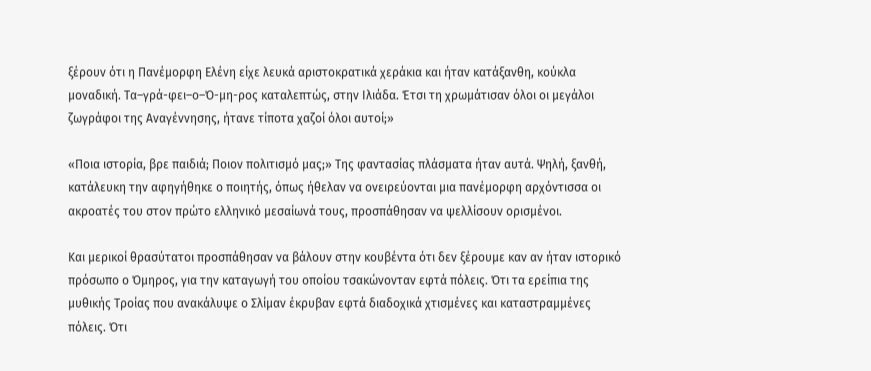ξέρουν ότι η Πανέμορφη Ελένη είχε λευκά αριστοκρατικά χεράκια και ήταν κατάξανθη, κούκλα μοναδική. Τα–γρά-φει–ο–Ό-μη-ρος καταλεπτώς, στην Ιλιάδα. Έτσι τη χρωμάτισαν όλοι οι μεγάλοι ζωγράφοι της Αναγέννησης, ήτανε τίποτα χαζοί όλοι αυτοί;»

«Ποια ιστορία, βρε παιδιά; Ποιον πολιτισμό μας;» Της φαντασίας πλάσματα ήταν αυτά. Ψηλή, ξανθή, κατάλευκη την αφηγήθηκε ο ποιητής, όπως ήθελαν να ονειρεύονται μια πανέμορφη αρχόντισσα οι ακροατές του στον πρώτο ελληνικό μεσαίωνά τους, προσπάθησαν να ψελλίσουν ορισμένοι.

Και μερικοί θρασύτατοι προσπάθησαν να βάλουν στην κουβέντα ότι δεν ξέρουμε καν αν ήταν ιστορικό πρόσωπο ο Όμηρος, για την καταγωγή του οποίου τσακώνονταν εφτά πόλεις. Ότι τα ερείπια της μυθικής Τροίας που ανακάλυψε ο Σλίμαν έκρυβαν εφτά διαδοχικά χτισμένες και καταστραμμένες πόλεις. Ότι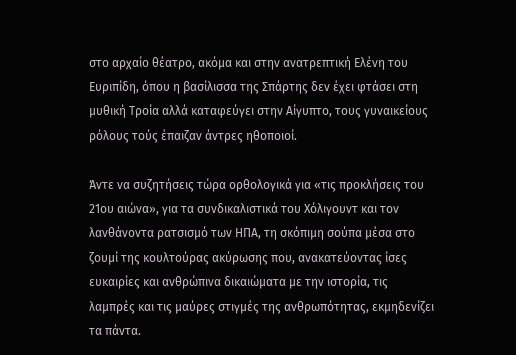στο αρχαίο θέατρο, ακόμα και στην ανατρεπτική Ελένη του Ευριπίδη, όπου η βασίλισσα της Σπάρτης δεν έχει φτάσει στη μυθική Τροία αλλά καταφεύγει στην Αίγυπτο, τους γυναικείους ρόλους τούς έπαιζαν άντρες ηθοποιοί.

Άντε να συζητήσεις τώρα ορθολογικά για «τις προκλήσεις του 21ου αιώνα», για τα συνδικαλιστικά του Χόλιγουντ και τον λανθάνοντα ρατσισμό των ΗΠΑ, τη σκόπιμη σούπα μέσα στο ζουμί της κουλτούρας ακύρωσης που, ανακατεύοντας ίσες ευκαιρίες και ανθρώπινα δικαιώματα με την ιστορία, τις λαμπρές και τις μαύρες στιγμές της ανθρωπότητας, εκμηδενίζει τα πάντα.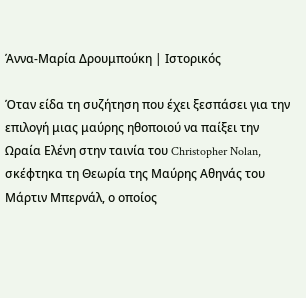Άννα-Μαρία Δρουμπούκη | Ιστορικός

Όταν είδα τη συζήτηση που έχει ξεσπάσει για την επιλογή μιας μαύρης ηθοποιού να παίξει την Ωραία Ελένη στην ταινία του Christopher Nolan, σκέφτηκα τη Θεωρία της Μαύρης Αθηνάς του Μάρτιν Μπερνάλ, ο οποίος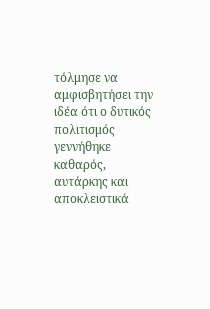τόλμησε να αμφισβητήσει την ιδέα ότι ο δυτικός πολιτισμός γεννήθηκε καθαρός, αυτάρκης και αποκλειστικά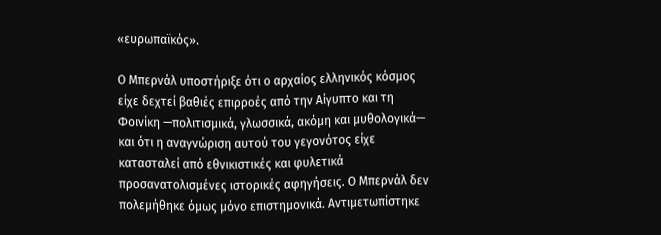«ευρωπαϊκός».

Ο Μπερνάλ υποστήριξε ότι ο αρχαίος ελληνικός κόσμος είχε δεχτεί βαθιές επιρροές από την Αίγυπτο και τη Φοινίκη —πολιτισμικά, γλωσσικά, ακόμη και μυθολογικά— και ότι η αναγνώριση αυτού του γεγονότος είχε κατασταλεί από εθνικιστικές και φυλετικά προσανατολισμένες ιστορικές αφηγήσεις. Ο Μπερνάλ δεν πολεμήθηκε όμως μόνο επιστημονικά. Αντιμετωπίστηκε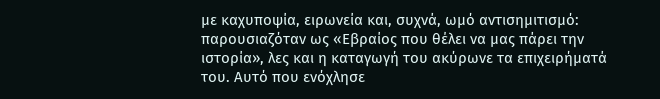με καχυποψία, ειρωνεία και, συχνά, ωμό αντισημιτισμό: παρουσιαζόταν ως «Εβραίος που θέλει να μας πάρει την ιστορία», λες και η καταγωγή του ακύρωνε τα επιχειρήματά του. Αυτό που ενόχλησε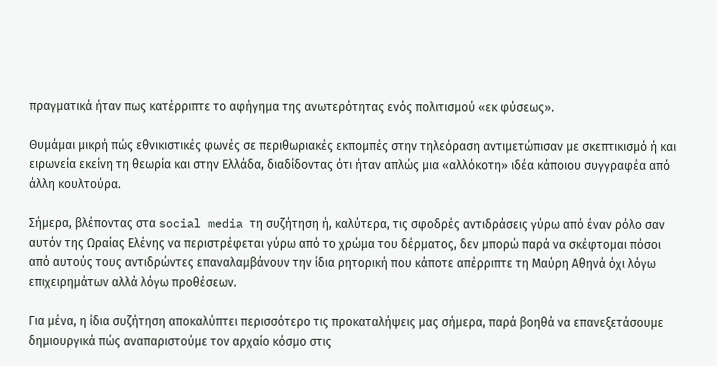πραγματικά ήταν πως κατέρριπτε το αφήγημα της ανωτερότητας ενός πολιτισμού «εκ φύσεως».

Θυμάμαι μικρή πώς εθνικιστικές φωνές σε περιθωριακές εκπομπές στην τηλεόραση αντιμετώπισαν με σκεπτικισμό ή και ειρωνεία εκείνη τη θεωρία και στην Ελλάδα, διαδίδοντας ότι ήταν απλώς μια «αλλόκοτη» ιδέα κάποιου συγγραφέα από άλλη κουλτούρα.

Σήμερα, βλέποντας στα social media τη συζήτηση ή, καλύτερα, τις σφοδρές αντιδράσεις γύρω από έναν ρόλο σαν αυτόν της Ωραίας Ελένης να περιστρέφεται γύρω από το χρώμα του δέρματος, δεν μπορώ παρά να σκέφτομαι πόσοι από αυτούς τους αντιδρώντες επαναλαμβάνουν την ίδια ρητορική που κάποτε απέρριπτε τη Μαύρη Αθηνά όχι λόγω επιχειρημάτων αλλά λόγω προθέσεων.

Για μένα, η ίδια συζήτηση αποκαλύπτει περισσότερο τις προκαταλήψεις μας σήμερα, παρά βοηθά να επανεξετάσουμε δημιουργικά πώς αναπαριστούμε τον αρχαίο κόσμο στις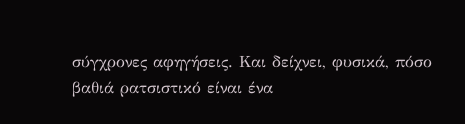σύγχρονες αφηγήσεις. Και δείχνει, φυσικά, πόσο βαθιά ρατσιστικό είναι ένα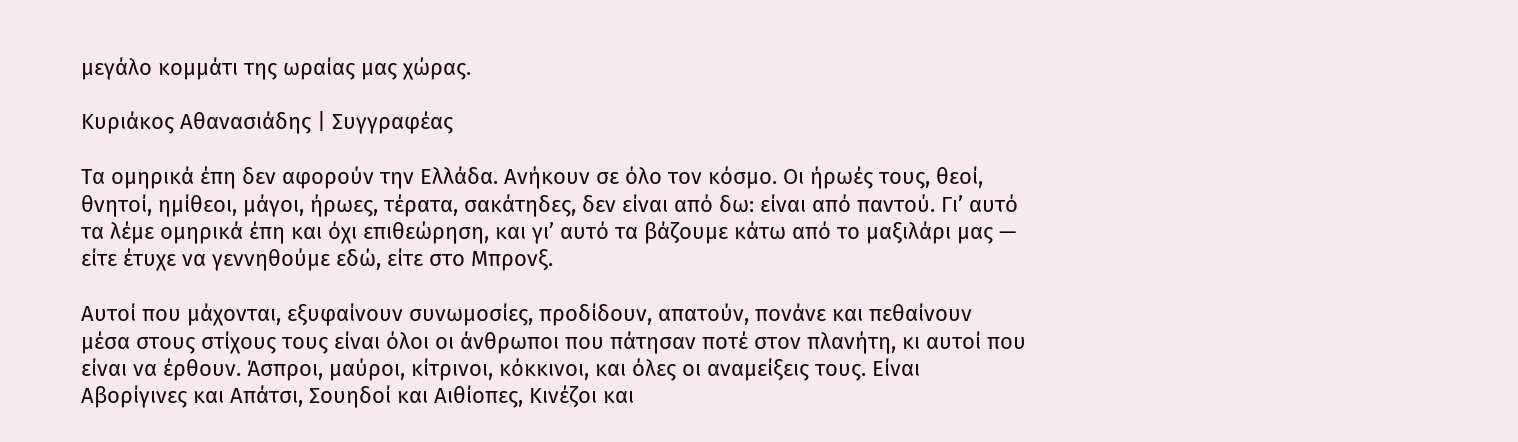μεγάλο κομμάτι της ωραίας μας χώρας.

Κυριάκος Αθανασιάδης | Συγγραφέας

Τα ομηρικά έπη δεν αφορούν την Ελλάδα. Ανήκουν σε όλο τον κόσμο. Οι ήρωές τους, θεοί, θνητοί, ημίθεοι, μάγοι, ήρωες, τέρατα, σακάτηδες, δεν είναι από δω: είναι από παντού. Γι’ αυτό τα λέμε ομηρικά έπη και όχι επιθεώρηση, και γι’ αυτό τα βάζουμε κάτω από το μαξιλάρι μας — είτε έτυχε να γεννηθούμε εδώ, είτε στο Μπρονξ.

Αυτοί που μάχονται, εξυφαίνουν συνωμοσίες, προδίδουν, απατούν, πονάνε και πεθαίνουν μέσα στους στίχους τους είναι όλοι οι άνθρωποι που πάτησαν ποτέ στον πλανήτη, κι αυτοί που είναι να έρθουν. Άσπροι, μαύροι, κίτρινοι, κόκκινοι, και όλες οι αναμείξεις τους. Είναι Αβορίγινες και Απάτσι, Σουηδοί και Αιθίοπες, Κινέζοι και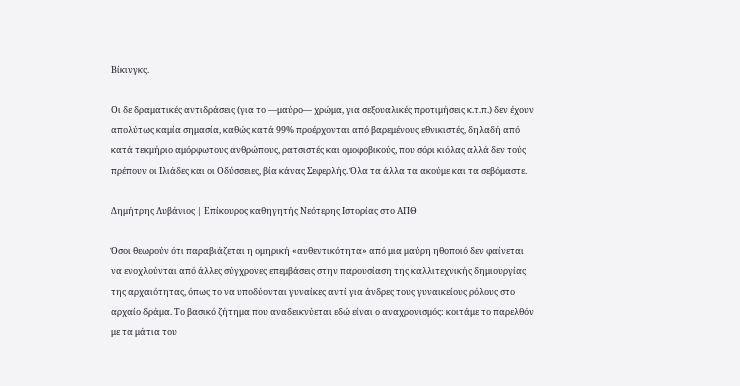Βίκινγκς.

Οι δε δραματικές αντιδράσεις (για το —μαύρο— χρώμα, για σεξουαλικές προτιμήσεις κ.τ.π.) δεν έχουν απολύτως καμία σημασία, καθώς κατά 99% προέρχονται από βαρεμένους εθνικιστές, δηλαδή από κατά τεκμήριο αμόρφωτους ανθρώπους, ρατσιστές και ομοφοβικούς, που σόρι κιόλας αλλά δεν τούς πρέπουν οι Ιλιάδες και οι Οδύσσειες, βία κάνας Σεφερλής. Όλα τα άλλα τα ακούμε και τα σεβόμαστε.

Δημήτρης Λυβάνιος | Επίκουρος καθηγητής Νεότερης Ιστορίας στο ΑΠΘ

Όσοι θεωρούν ότι παραβιάζεται η ομηρική «αυθεντικότητα» από μια μαύρη ηθοποιό δεν φαίνεται να ενοχλούνται από άλλες σύγχρονες επεμβάσεις στην παρουσίαση της καλλιτεχνικής δημιουργίας της αρχαιότητας, όπως το να υποδύονται γυναίκες αντί για άνδρες τους γυναικείους ρόλους στο αρχαίο δράμα. Το βασικό ζήτημα που αναδεικνύεται εδώ είναι ο αναχρονισμός: κοιτάμε το παρελθόν με τα μάτια του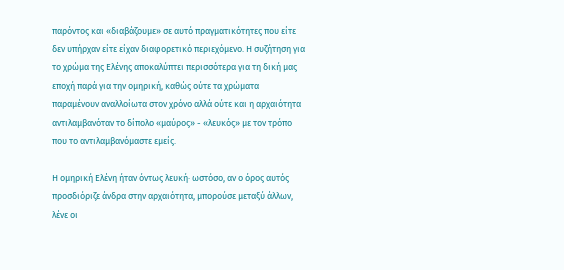παρόντος και «διαβάζουμε» σε αυτό πραγματικότητες που είτε δεν υπήρχαν είτε είχαν διαφορετικό περιεχόμενο. Η συζήτηση για το χρώμα της Ελένης αποκαλύπτει περισσότερα για τη δική μας εποχή παρά για την ομηρική, καθώς ούτε τα χρώματα παραμένουν αναλλοίωτα στον χρόνο αλλά ούτε και η αρχαιότητα αντιλαμβανόταν το δίπολο «μαύρος» - «λευκός» με τον τρόπο που το αντιλαμβανόμαστε εμείς.

Η ομηρική Ελένη ήταν όντως λευκή· ωστόσο, αν ο όρος αυτός προσδιόριζε άνδρα στην αρχαιότητα, μπορούσε μεταξύ άλλων, λένε οι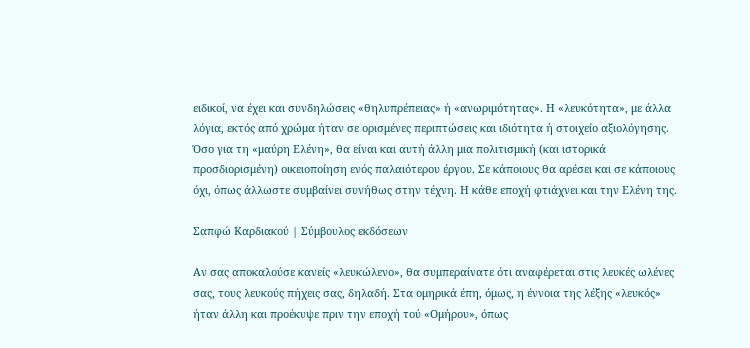ειδικοί, να έχει και συνδηλώσεις «θηλυπρέπειας» ή «ανωριμότητας». Η «λευκότητα», με άλλα λόγια, εκτός από χρώμα ήταν σε ορισμένες περιπτώσεις και ιδιότητα ή στοιχείο αξιολόγησης. Όσο για τη «μαύρη Ελένη», θα είναι και αυτή άλλη μια πολιτισμική (και ιστορικά προσδιορισμένη) οικειοποίηση ενός παλαιότερου έργου. Σε κάποιους θα αρέσει και σε κάποιους όχι, όπως άλλωστε συμβαίνει συνήθως στην τέχνη. Η κάθε εποχή φτιάχνει και την Ελένη της.

Σαπφώ Καρδιακού | Σύμβουλος εκδόσεων

Αν σας αποκαλούσε κανείς «λευκώλενο», θα συμπεραίνατε ότι αναφέρεται στις λευκές ωλένες σας, τους λευκούς πήχεις σας, δηλαδή. Στα ομηρικά έπη, όμως, η έννοια της λέξης «λευκός» ήταν άλλη και προέκυψε πριν την εποχή τού «Ομήρου», όπως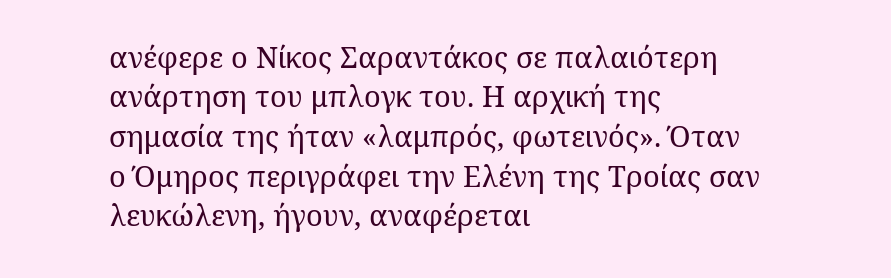ανέφερε ο Νίκος Σαραντάκος σε παλαιότερη ανάρτηση του μπλογκ του. Η αρχική της σημασία της ήταν «λαμπρός, φωτεινός». Όταν ο Όμηρος περιγράφει την Ελένη της Τροίας σαν λευκώλενη, ήγουν, αναφέρεται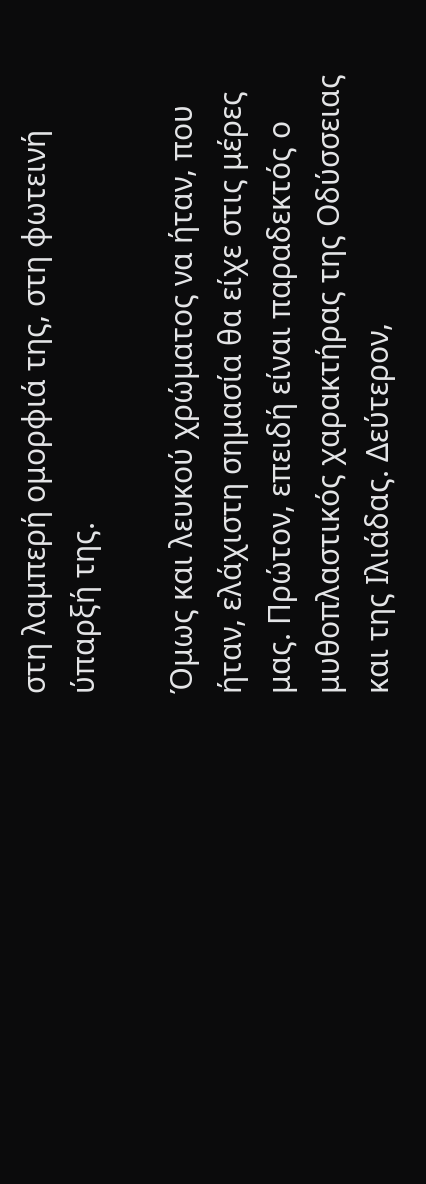στη λαμπερή ομορφιά της, στη φωτεινή ύπαρξή της.

Όμως και λευκού χρώματος να ήταν, που ήταν, ελάχιστη σημασία θα είχε στις μέρες μας. Πρώτον, επειδή είναι παραδεκτός ο μυθοπλαστικός χαρακτήρας της Οδύσσειας και της Ιλιάδας. Δεύτερον,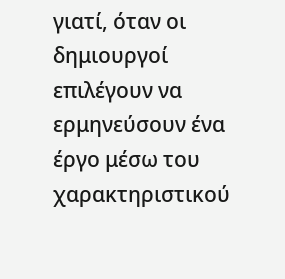γιατί, όταν οι δημιουργοί επιλέγουν να ερμηνεύσουν ένα έργο μέσω του χαρακτηριστικού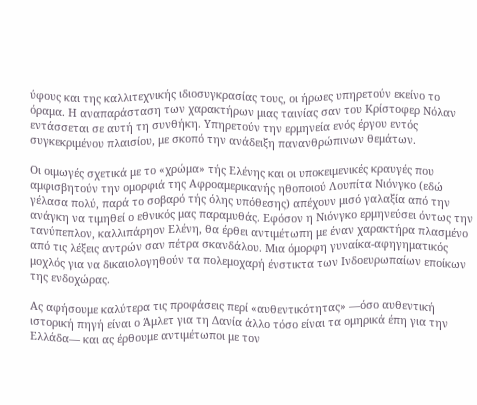ύφους και της καλλιτεχνικής ιδιοσυγκρασίας τους, οι ήρωες υπηρετούν εκείνο το όραμα. Η αναπαράσταση των χαρακτήρων μιας ταινίας σαν του Κρίστοφερ Νόλαν εντάσσεται σε αυτή τη συνθήκη. Υπηρετούν την ερμηνεία ενός έργου εντός συγκεκριμένου πλαισίου, με σκοπό την ανάδειξη πανανθρώπινων θεμάτων.

Οι οιμωγές σχετικά με το «χρώμα» τής Ελένης και οι υποκειμενικές κραυγές που αμφισβητούν την ομορφιά της Αφροαμερικανής ηθοποιού Λουπίτα Νιόνγκο (εδώ γέλασα πολύ, παρά το σοβαρό τής όλης υπόθεσης) απέχουν μισό γαλαξία από την ανάγκη να τιμηθεί ο εθνικός μας παραμυθάς. Εφόσον η Νιόνγκο ερμηνεύσει όντως την τανύπεπλον, καλλιπάρηον Ελένη, θα έρθει αντιμέτωπη με έναν χαρακτήρα πλασμένο από τις λέξεις αντρών σαν πέτρα σκανδάλου. Μια όμορφη γυναίκα-αφηγηματικός μοχλός για να δικαιολογηθούν τα πολεμοχαρή ένστικτα των Ινδοευρωπαίων εποίκων της ενδοχώρας.

Ας αφήσουμε καλύτερα τις προφάσεις περί «αυθεντικότητας» —όσο αυθεντική ιστορική πηγή είναι ο Άμλετ για τη Δανία άλλο τόσο είναι τα ομηρικά έπη για την Ελλάδα— και ας έρθουμε αντιμέτωποι με τον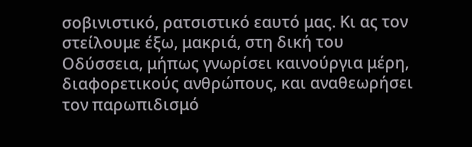σοβινιστικό, ρατσιστικό εαυτό μας. Κι ας τον στείλουμε έξω, μακριά, στη δική του Οδύσσεια, μήπως γνωρίσει καινούργια μέρη, διαφορετικούς ανθρώπους, και αναθεωρήσει τον παρωπιδισμό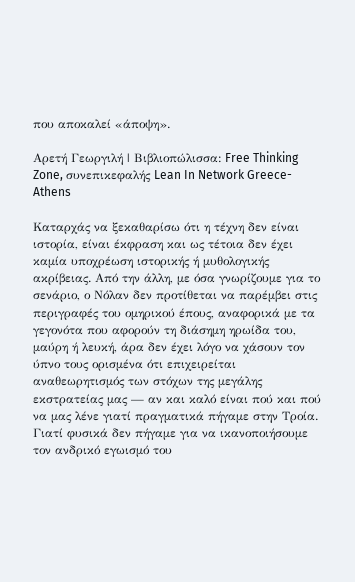που αποκαλεί «άποψη».

Αρετή Γεωργιλή | Βιβλιοπώλισσα: Free Thinking Zone, συνεπικεφαλής Lean In Network Greece-Athens

Καταρχάς να ξεκαθαρίσω ότι η τέχνη δεν είναι ιστορία, είναι έκφραση και ως τέτοια δεν έχει καμία υποχρέωση ιστορικής ή μυθολογικής ακρίβειας. Από την άλλη, με όσα γνωρίζουμε για το σενάριο, ο Νόλαν δεν προτίθεται να παρέμβει στις περιγραφές του ομηρικού έπους, αναφορικά με τα γεγονότα που αφορούν τη διάσημη ηρωίδα του, μαύρη ή λευκή, άρα δεν έχει λόγο να χάσουν τον ύπνο τους ορισμένα ότι επιχειρείται αναθεωρητισμός των στόχων της μεγάλης εκστρατείας μας — αν και καλό είναι πού και πού να μας λένε γιατί πραγματικά πήγαμε στην Τροία. Γιατί φυσικά δεν πήγαμε για να ικανοποιήσουμε τον ανδρικό εγωισμό του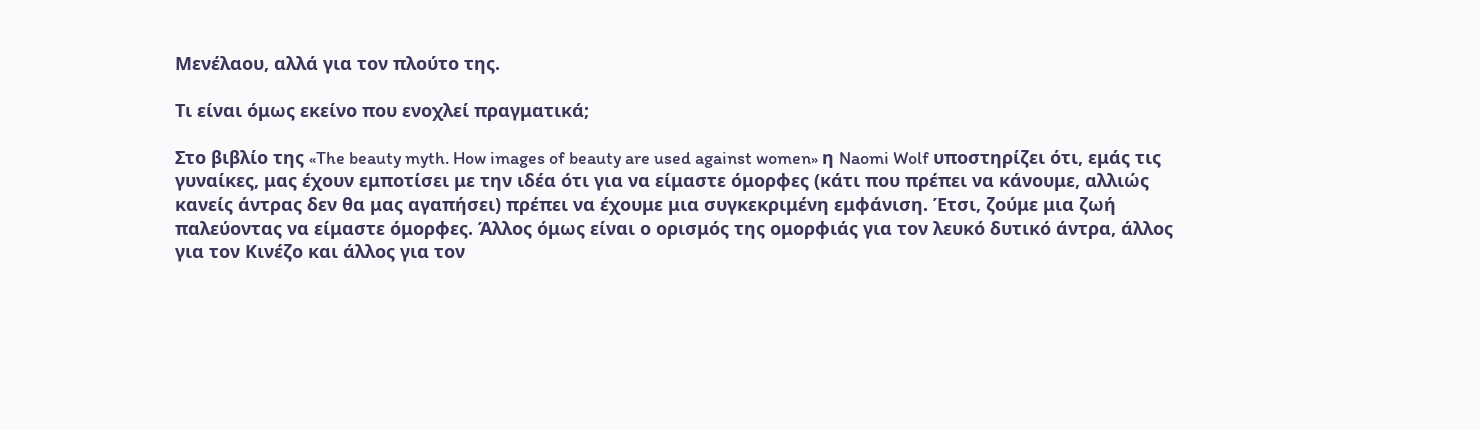Μενέλαου, αλλά για τον πλούτο της.

Τι είναι όμως εκείνο που ενοχλεί πραγματικά;

Στο βιβλίο της «The beauty myth. How images of beauty are used against women» η Naomi Wolf υποστηρίζει ότι, εμάς τις γυναίκες, μας έχουν εμποτίσει με την ιδέα ότι για να είμαστε όμορφες (κάτι που πρέπει να κάνουμε, αλλιώς κανείς άντρας δεν θα μας αγαπήσει) πρέπει να έχουμε μια συγκεκριμένη εμφάνιση. Έτσι, ζούμε μια ζωή παλεύοντας να είμαστε όμορφες. Άλλος όμως είναι ο ορισμός της ομορφιάς για τον λευκό δυτικό άντρα, άλλος για τον Κινέζο και άλλος για τον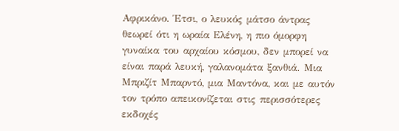Αφρικάνο. Έτσι, ο λευκός μάτσο άντρας θεωρεί ότι η ωραία Ελένη, η πιο όμορφη γυναίκα του αρχαίου κόσμου, δεν μπορεί να είναι παρά λευκή, γαλανομάτα ξανθιά. Μια Μπριζίτ Μπαρντό, μια Μαντόνα, και με αυτόν τον τρόπο απεικονίζεται στις περισσότερες εκδοχές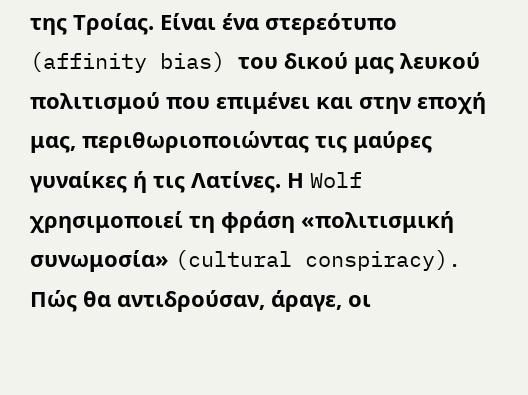της Τροίας. Είναι ένα στερεότυπο (affinity bias) του δικού μας λευκού πολιτισμού που επιμένει και στην εποχή μας, περιθωριοποιώντας τις μαύρες γυναίκες ή τις Λατίνες. Η Wolf χρησιμοποιεί τη φράση «πολιτισμική συνωμοσία» (cultural conspiracy). Πώς θα αντιδρούσαν, άραγε, οι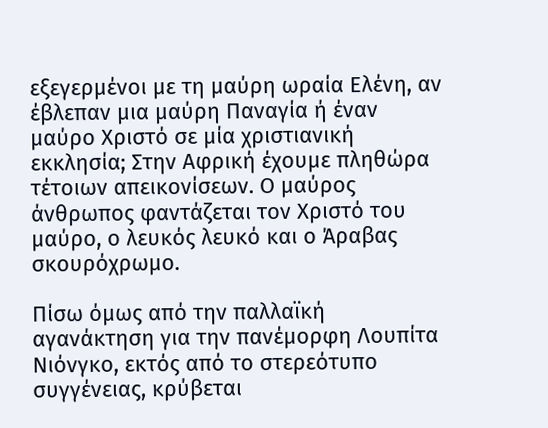εξεγερμένοι με τη μαύρη ωραία Ελένη, αν έβλεπαν μια μαύρη Παναγία ή έναν μαύρο Χριστό σε μία χριστιανική εκκλησία; Στην Αφρική έχουμε πληθώρα τέτοιων απεικονίσεων. Ο μαύρος άνθρωπος φαντάζεται τον Χριστό του μαύρο, ο λευκός λευκό και ο Άραβας σκουρόχρωμο.

Πίσω όμως από την παλλαϊκή αγανάκτηση για την πανέμορφη Λουπίτα Νιόνγκο, εκτός από το στερεότυπο συγγένειας, κρύβεται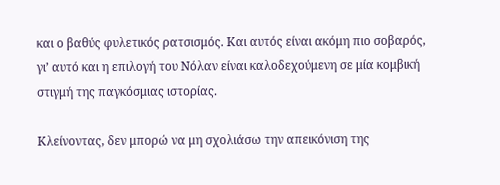και ο βαθύς φυλετικός ρατσισμός. Και αυτός είναι ακόμη πιο σοβαρός, γι’ αυτό και η επιλογή του Νόλαν είναι καλοδεχούμενη σε μία κομβική στιγμή της παγκόσμιας ιστορίας.

Κλείνοντας, δεν μπορώ να μη σχολιάσω την απεικόνιση της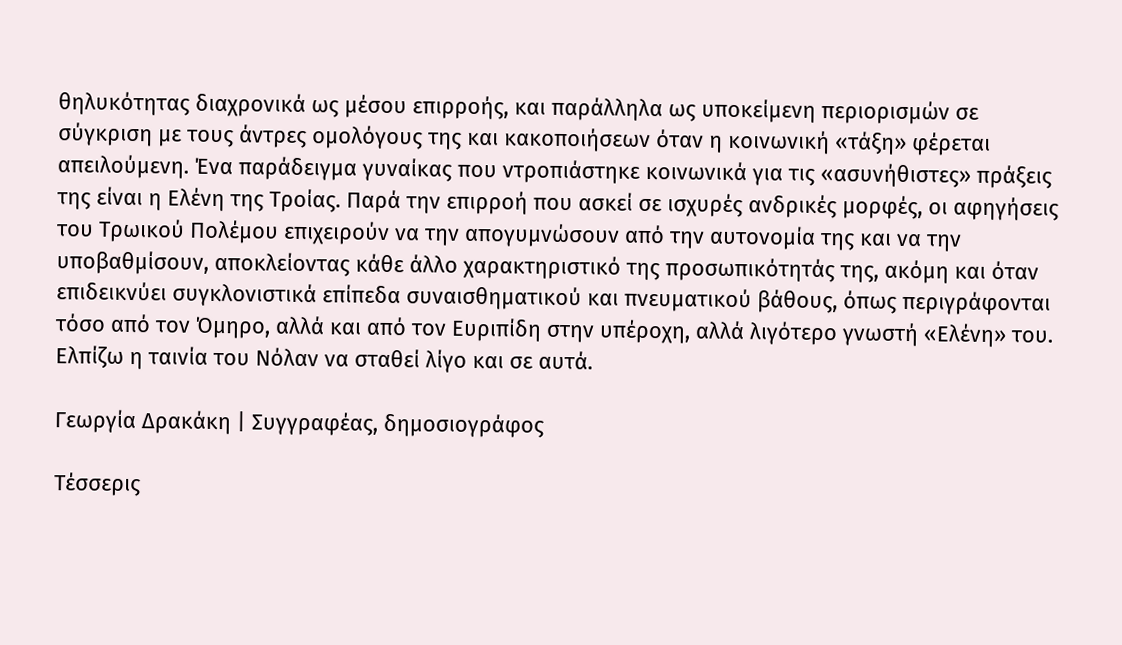θηλυκότητας διαχρονικά ως μέσου επιρροής, και παράλληλα ως υποκείμενη περιορισμών σε σύγκριση με τους άντρες ομολόγους της και κακοποιήσεων όταν η κοινωνική «τάξη» φέρεται απειλούμενη. Ένα παράδειγμα γυναίκας που ντροπιάστηκε κοινωνικά για τις «ασυνήθιστες» πράξεις της είναι η Ελένη της Τροίας. Παρά την επιρροή που ασκεί σε ισχυρές ανδρικές μορφές, οι αφηγήσεις του Τρωικού Πολέμου επιχειρούν να την απογυμνώσουν από την αυτονομία της και να την υποβαθμίσουν, αποκλείοντας κάθε άλλο χαρακτηριστικό της προσωπικότητάς της, ακόμη και όταν επιδεικνύει συγκλονιστικά επίπεδα συναισθηματικού και πνευματικού βάθους, όπως περιγράφονται τόσο από τον Όμηρο, αλλά και από τον Ευριπίδη στην υπέροχη, αλλά λιγότερο γνωστή «Ελένη» του. Ελπίζω η ταινία του Νόλαν να σταθεί λίγο και σε αυτά.

Γεωργία Δρακάκη | Συγγραφέας, δημοσιογράφος

Τέσσερις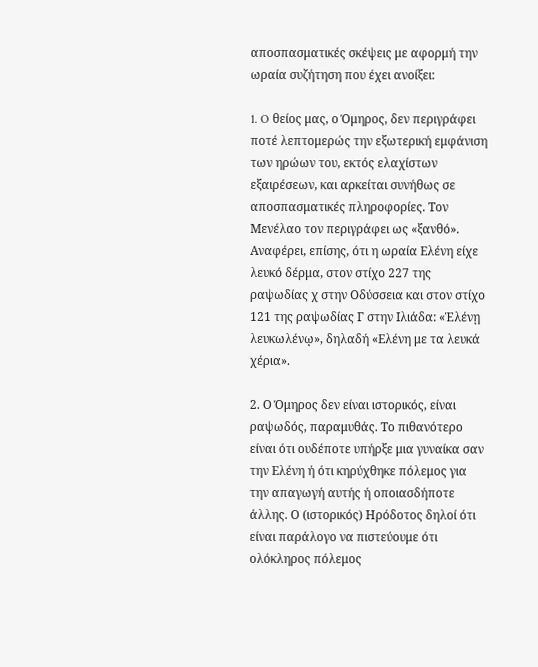αποσπασματικές σκέψεις με αφορμή την ωραία συζήτηση που έχει ανοίξει:

1. O θείος μας, ο Όμηρος, δεν περιγράφει ποτέ λεπτομερώς την εξωτερική εμφάνιση των ηρώων του, εκτός ελαχίστων εξαιρέσεων, και αρκείται συνήθως σε αποσπασματικές πληροφορίες. Τον Μενέλαο τον περιγράφει ως «ξανθό». Αναφέρει, επίσης, ότι η ωραία Ελένη είχε λευκό δέρμα, στον στίχο 227 της ραψωδίας χ στην Οδύσσεια και στον στίχο 121 της ραψωδίας Γ στην Ιλιάδα: «Ἑλένῃ λευκωλένῳ», δηλαδή «Ελένη με τα λευκά χέρια».

2. Ο Όμηρος δεν είναι ιστορικός, είναι ραψωδός, παραμυθάς. Το πιθανότερο είναι ότι ουδέποτε υπήρξε μια γυναίκα σαν την Ελένη ή ότι κηρύχθηκε πόλεμος για την απαγωγή αυτής ή οποιασδήποτε άλλης. Ο (ιστορικός) Ηρόδοτος δηλοί ότι είναι παράλογο να πιστεύουμε ότι ολόκληρος πόλεμος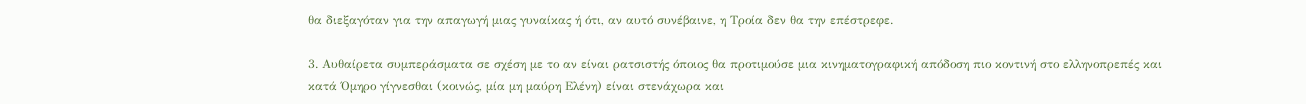θα διεξαγόταν για την απαγωγή μιας γυναίκας ή ότι, αν αυτό συνέβαινε, η Τροία δεν θα την επέστρεφε.

3. Αυθαίρετα συμπεράσματα σε σχέση με το αν είναι ρατσιστής όποιος θα προτιμούσε μια κινηματογραφική απόδοση πιο κοντινή στο ελληνοπρεπές και κατά Όμηρο γίγνεσθαι (κοινώς, μία μη μαύρη Ελένη) είναι στενάχωρα και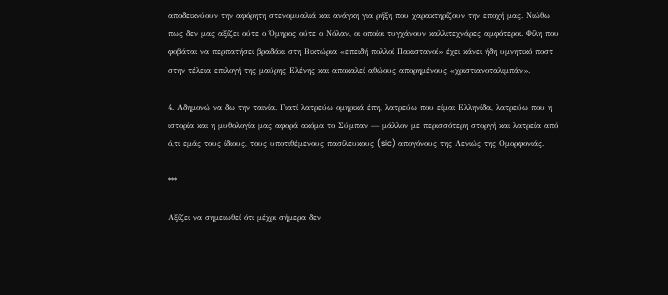αποδεικνύουν την αφόρητη στενομυαλιά και ανάγκη για ρήξη που χαρακτηρίζουν την εποχή μας. Νιώθω πως δεν μας αξίζει ούτε ο Όμηρος ούτε ο Νόλαν, οι οποίοι τυγχάνουν καλλιτεχνάρες αμφότεροι. Φίλη που φοβάται να περπατήσει βραδάκι στη Βικτώρια «επειδή πολλοί Πακιστανοί» έχει κάνει ήδη υμνητικό ποστ στην τέλεια επιλογή της μαύρης Ελένης και αποκαλεί αθώους απορημένους «χριστιανοταλιμπάν».

4. Αδημονώ να δω την ταινία. Γιατί λατρεύω ομηρικά έπη, λατρεύω που είμαι Ελληνίδα, λατρεύω που η ιστορία και η μυθολογία μας αφορά ακόμα το Σύμπαν — μάλλον με περισσότερη στοργή και λατρεία από ό,τι εμάς τους ίδιους, τους υποτιθέμενους πασίλευκους (sic) απογόνους της Λενιώς της Ομορφονιάς.

***

Αξίζει να σημειωθεί ότι μέχρι σήμερα δεν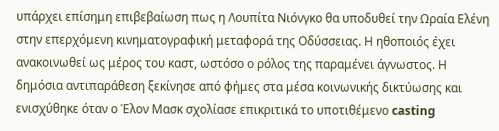υπάρχει επίσημη επιβεβαίωση πως η Λουπίτα Νιόνγκο θα υποδυθεί την Ωραία Ελένη στην επερχόμενη κινηματογραφική μεταφορά της Οδύσσειας. Η ηθοποιός έχει ανακοινωθεί ως μέρος του καστ, ωστόσο ο ρόλος της παραμένει άγνωστος. Η δημόσια αντιπαράθεση ξεκίνησε από φήμες στα μέσα κοινωνικής δικτύωσης και ενισχύθηκε όταν ο Έλον Μασκ σχολίασε επικριτικά το υποτιθέμενο casting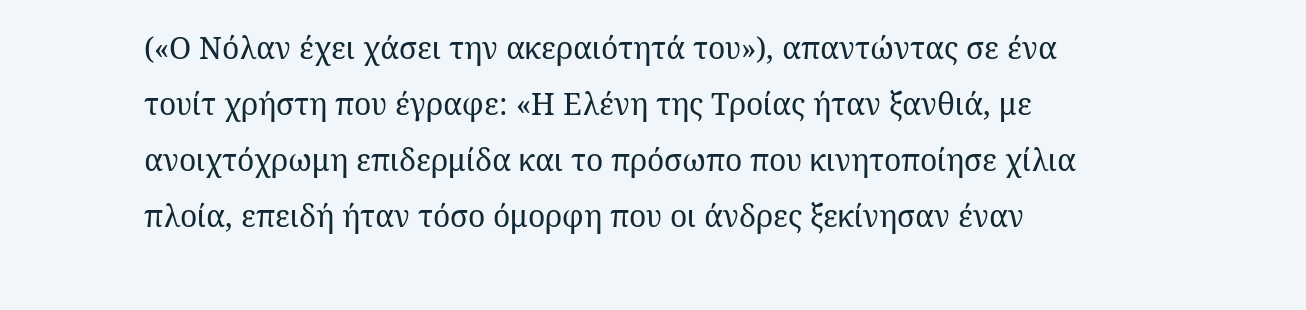(«Ο Νόλαν έχει χάσει την ακεραιότητά του»), απαντώντας σε ένα τουίτ χρήστη που έγραφε: «Η Ελένη της Τροίας ήταν ξανθιά, με ανοιχτόχρωμη επιδερμίδα και το πρόσωπο που κινητοποίησε χίλια πλοία, επειδή ήταν τόσο όμορφη που οι άνδρες ξεκίνησαν έναν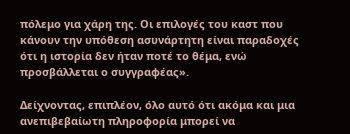πόλεμο για χάρη της. Οι επιλογές του καστ που κάνουν την υπόθεση ασυνάρτητη είναι παραδοχές ότι η ιστορία δεν ήταν ποτέ το θέμα, ενώ προσβάλλεται ο συγγραφέας».

Δείχνοντας, επιπλέον, όλο αυτό ότι ακόμα και μια ανεπιβεβαίωτη πληροφορία μπορεί να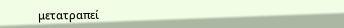μετατραπεί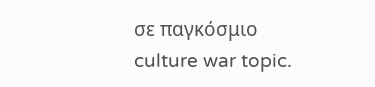σε παγκόσμιο culture war topic.